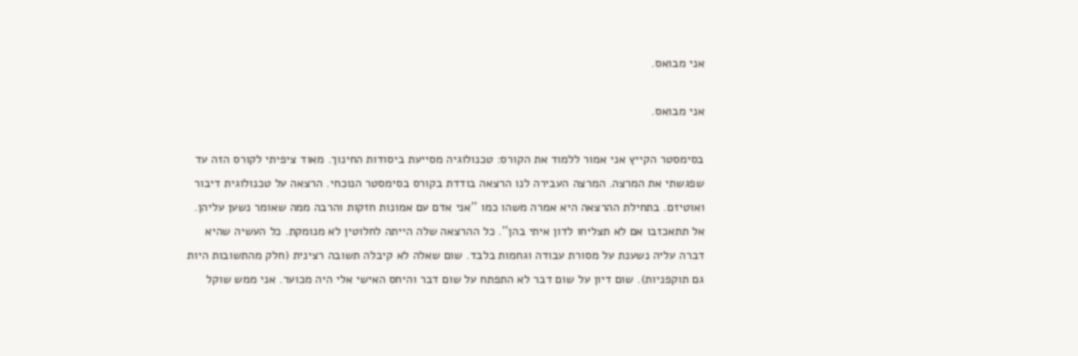אני מבואס.

אני מבואס.

בסימסטר הקייץ אני אמור ללמוד את הקורס: טכנולוגיה מסייעת ביסודות החינוך. מאוד ציפיתי לקורס הזה עד שפגשתי את המרצה. המרצה העבירה לנו הרצאה בודדת בקורס בסימסטר הנוכחי. הרצאה על טכנולוגית דיבור ואוטיזם. בתחילת ההרצאה היא אמרה משהו כמו ''אני אדם עם אמונות חזקות והרבה ממה שאומר נשען עליהן. אל תתאכזבו אם לא תצליחו לדון איתי בהן''. כל ההרצאה שלה הייתה לחלוטין לא מנומקת. כל העשיה שהיא דברה עליה נשענת על מסורת עבודה וגחמות בלבד. שום שאלה לא קיבלה תשובה רצינית (חלק מהתשובות היות גם תוקפניות). שום דיון על שום דבר לא התפתח על שום דבר והיחס האישי אלי היה מכוער. אני ממש שוקל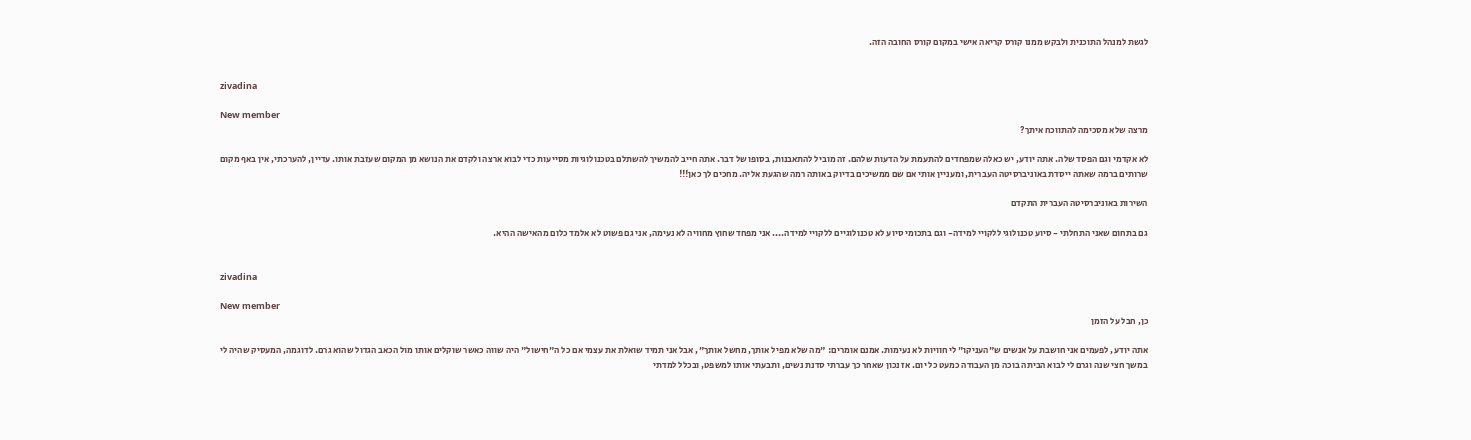לגשת למנהל התוכנית ולבקש ממנו קורס קריאה אישי במקום קורס החובה הזה.


zivadina

New member
מרצה שלא מסכימה להתווכח איתך?

לא אקדמי וגם הפסד שלה. אתה יודע, יש כאלה שמפחדים להתעמת על הדעות שלהם. זה מוביל להתאבנות, בסופו של דבר. אתה חייב להמשיך להשתלם בטכנולוגיות מסייעות כדי לבוא ארצה ולקדם את הנושא מן המקום שעזבת אותו. עדיין, להערכתי, אין באף מקום שרותים ברמה שאתה ייסדת באוניברסיטה העברית, ומעניין אותי אם שם ממשיכים בדיוק באותה רמה שהגעת אליה. מחכים לך כאן!!!

השירות באוניברסיטה העברית התקדם

גם בתחום שאני התחלתי - סיוע טכנולוגי ללקויי למידה- וגם בתכומי סיוע לא טכנולוגיים ללקויי למידה.... אני מפחד שחוץ מחוויה לא נעימה, אני גם פשוט לא אלמד כלום מהאישה ההיא.


zivadina

New member
כן, חבל על הזמן

אתה יודע, לפעמים אני חושבת על אנשים ש"העניקו" לי חוויות לא נעימות. אמנם אומרים: "מה שלא מפיל אותך, מחשל אותך", אבל אני תמיד שואלת את עצמי אם כל ה"חישול" היה שווה כאשר שוקלים אותו מול הכאב הגדול שהוא גרם. לדוגמה, המעסיק שהיה לי במשך חצי שנה וגרם לי לבוא הביתה בוכה מן העבודה כמעט כל יום. אז נכון שאחר כך עברתי סדנת נשים, ותבעתי אותו למשפט, ובכלל למדתי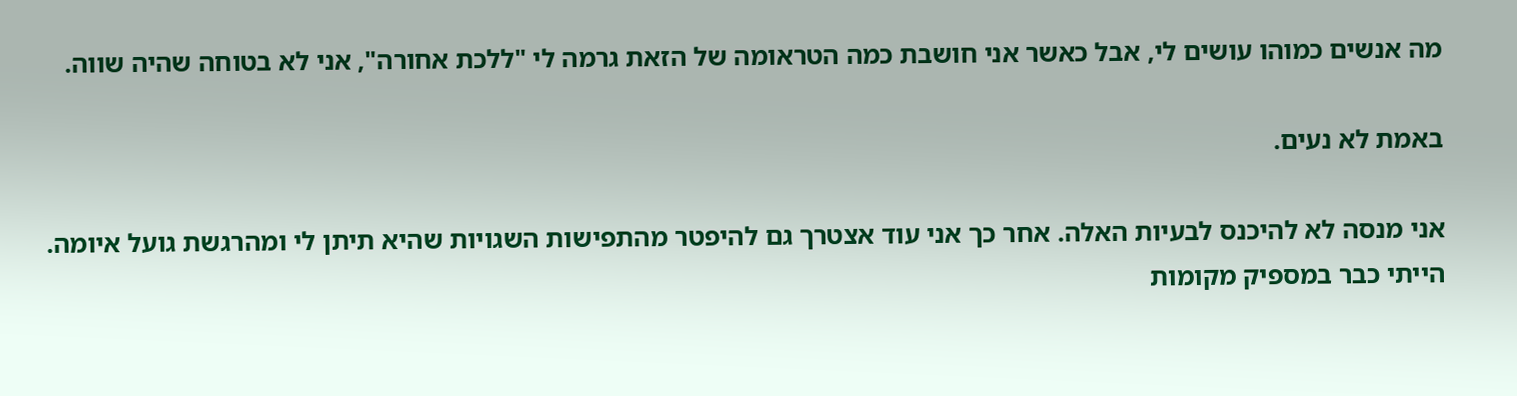מה אנשים כמוהו עושים לי, אבל כאשר אני חושבת כמה הטראומה של הזאת גרמה לי "ללכת אחורה", אני לא בטוחה שהיה שווה.

באמת לא נעים.

אני מנסה לא להיכנס לבעיות האלה. אחר כך אני עוד אצטרך גם להיפטר מהתפישות השגויות שהיא תיתן לי ומהרגשת גועל איומה. הייתי כבר במספיק מקומות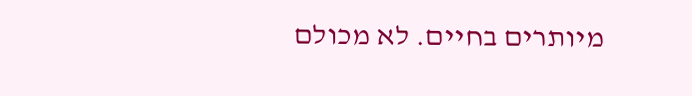מיותרים בחיים. לא מכולם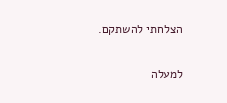הצלחתי להשתקם.

למעלה